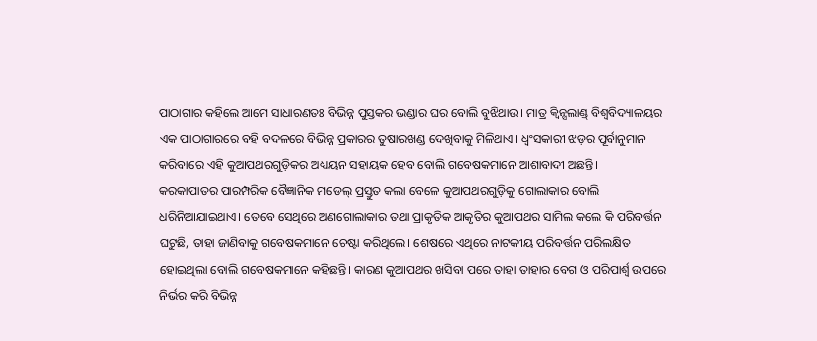ପାଠାଗାର କହିଲେ ଆମେ ସାଧାରଣତଃ ବିଭିନ୍ନ ପୁସ୍ତକର ଭଣ୍ଡାର ଘର ବୋଲି ବୁଝିଥାଉ। ମାତ୍ର କ୍ବିନ୍ସଲାଣ୍ଡ୍ ବିଶ୍ବବିଦ୍ୟାଳୟର ଏକ ପାଠାଗାରରେ ବହି ବଦଳରେ ବିଭିନ୍ନ ପ୍ରକାରର ତୁଷାରଖଣ୍ଡ ଦେଖିବାକୁ ମିଳିଥାଏ। ଧ୍ବଂସକାରୀ ଝଡ଼ର ପୂର୍ବାନୁମାନ କରିବାରେ ଏହି କୁଆପଥରଗୁଡ଼ିକର ଅଧ୍ୟୟନ ସହାୟକ ହେବ ବୋଲି ଗବେଷକମାନେ ଆଶାବାଦୀ ଅଛନ୍ତି।
କରକାପାତର ପାରମ୍ପରିକ ବୈଜ୍ଞାନିକ ମଡେଲ୍ ପ୍ରସ୍ତୁତ କଲା ବେଳେ କୁଆପଥରଗୁଡ଼ିକୁ ଗୋଲାକାର ବୋଲି ଧରିନିଆଯାଇଥାଏ। ତେବେ ସେଥିରେ ଅଣଗୋଲାକାର ତଥା ପ୍ରାକୃତିକ ଆକୃତିର କୁଆପଥର ସାମିଲ କଲେ କି ପରିବର୍ତ୍ତନ ଘଟୁଛି, ତାହା ଜାଣିବାକୁ ଗବେଷକମାନେ ଚେଷ୍ଟା କରିଥିଲେ। ଶେଷରେ ଏଥିରେ ନାଟକୀୟ ପରିବର୍ତ୍ତନ ପରିଲକ୍ଷିତ ହୋଇଥିଲା ବୋଲି ଗବେଷକମାନେ କହିଛନ୍ତି। କାରଣ କୁଆପଥର ଖସିବା ପରେ ତାହା ତାହାର ବେଗ ଓ ପରିପାର୍ଶ୍ବ ଉପରେ ନିର୍ଭର କରି ବିଭିନ୍ନ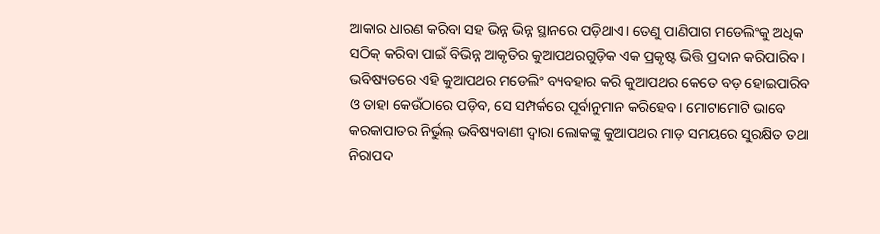ଆକାର ଧାରଣ କରିବା ସହ ଭିନ୍ନ ଭିନ୍ନ ସ୍ଥାନରେ ପଡ଼ିଥାଏ। ତେଣୁ ପାଣିପାଗ ମଡେଲିଂକୁ ଅଧିକ ସଠିକ୍ କରିବା ପାଇଁ ବିଭିନ୍ନ ଆକୃତିର କୁଆପଥରଗୁଡ଼ିକ ଏକ ପ୍ରକୃଷ୍ଟ ଭିତ୍ତି ପ୍ରଦାନ କରିପାରିବ। ଭବିଷ୍ୟତରେ ଏହି କୁଆପଥର ମଡେଲିଂ ବ୍ୟବହାର କରି କୁଆପଥର କେତେ ବଡ଼ ହୋଇପାରିବ ଓ ତାହା କେଉଁଠାରେ ପଡ଼ିବ, ସେ ସମ୍ପର୍କରେ ପୂର୍ବାନୁମାନ କରିହେବ। ମୋଟାମୋଟି ଭାବେ କରକାପାତର ନିର୍ଭୁଲ୍ ଭବିଷ୍ୟବାଣୀ ଦ୍ବାରା ଲୋକଙ୍କୁ କୁଆପଥର ମାଡ଼ ସମୟରେ ସୁରକ୍ଷିତ ତଥା ନିରାପଦ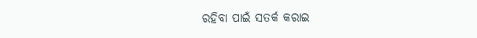ରହିବା ପାଇଁ ସତର୍କ କରାଇ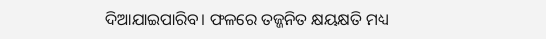ଦିଆଯାଇପାରିବ। ଫଳରେ ତଜ୍ଜନିତ କ୍ଷୟକ୍ଷତି ମଧ୍ୟ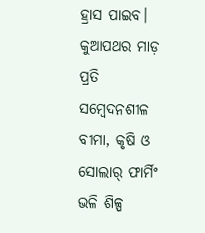ହ୍ରାସ ପାଇବ। କୁଆପଥର ମାଡ଼ ପ୍ରତି ସମ୍ବେଦନଶୀଳ ବୀମା, କୃଷି ଓ ସୋଲାର୍ ଫାର୍ମିଂ ଭଳି ଶିଳ୍ପ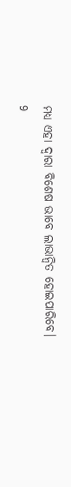ମଧ୍ୟ ଏହା ଦ୍ବାରା ବିଶେଷ ଭାବେ ଲାଭାନ୍ବିତ ହୋଇପାରିବେ।
9